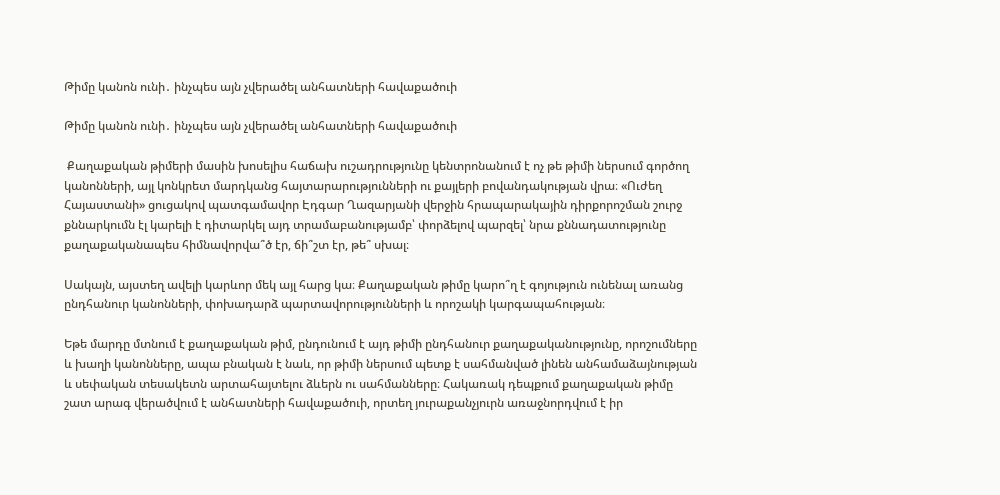Թիմը կանոն ունի․ ինչպես այն չվերածել անհատների հավաքածուի

Թիմը կանոն ունի․ ինչպես այն չվերածել անհատների հավաքածուի

 Քաղաքական թիմերի մասին խոսելիս հաճախ ուշադրությունը կենտրոնանում է ոչ թե թիմի ներսում գործող կանոնների, այլ կոնկրետ մարդկանց հայտարարությունների ու քայլերի բովանդակության վրա։ «Ուժեղ Հայաստանի» ցուցակով պատգամավոր Էդգար Ղազարյանի վերջին հրապարակային դիրքորոշման շուրջ քննարկումն էլ կարելի է դիտարկել այդ տրամաբանությամբ՝ փորձելով պարզել՝ նրա քննադատությունը քաղաքականապես հիմնավորվա՞ծ էր, ճի՞շտ էր, թե՞ սխալ։

Սակայն, այստեղ ավելի կարևոր մեկ այլ հարց կա։ Քաղաքական թիմը կարո՞ղ է գոյություն ունենալ առանց ընդհանուր կանոնների, փոխադարձ պարտավորությունների և որոշակի կարգապահության։

Եթե մարդը մտնում է քաղաքական թիմ, ընդունում է այդ թիմի ընդհանուր քաղաքականությունը, որոշումները և խաղի կանոնները, ապա բնական է նաև, որ թիմի ներսում պետք է սահմանված լինեն անհամաձայնության և սեփական տեսակետն արտահայտելու ձևերն ու սահմանները։ Հակառակ դեպքում քաղաքական թիմը շատ արագ վերածվում է անհատների հավաքածուի, որտեղ յուրաքանչյուրն առաջնորդվում է իր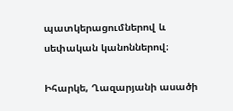պատկերացումներով և սեփական կանոններով։

Իհարկե, Ղազարյանի ասածի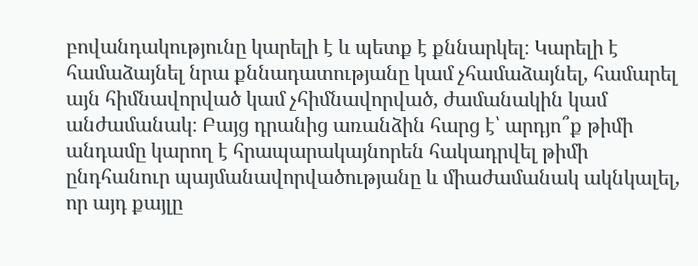բովանդակությունը կարելի է և պետք է քննարկել։ Կարելի է համաձայնել նրա քննադատությանը կամ չհամաձայնել, համարել այն հիմնավորված կամ չհիմնավորված, ժամանակին կամ անժամանակ։ Բայց դրանից առանձին հարց է՝ արդյո՞ք թիմի անդամը կարող է հրապարակայնորեն հակադրվել թիմի ընդհանուր պայմանավորվածությանը և միաժամանակ ակնկալել, որ այդ քայլը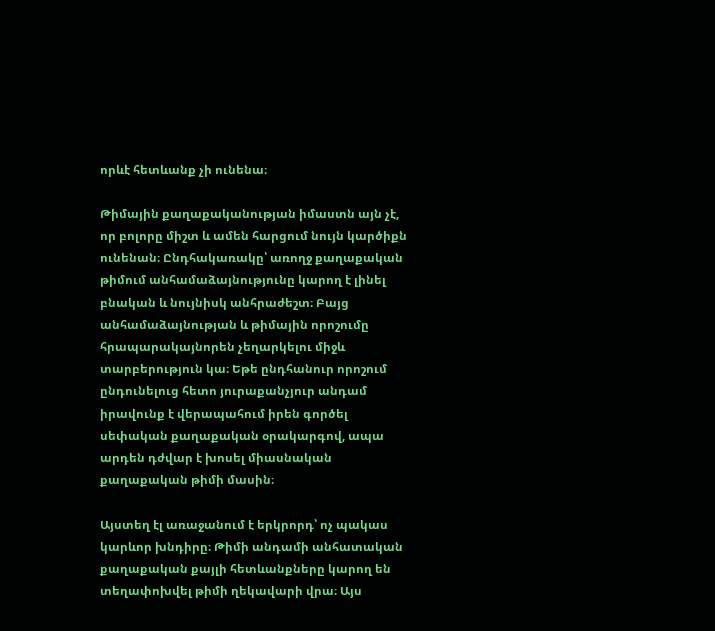որևէ հետևանք չի ունենա։

Թիմային քաղաքականության իմաստն այն չէ, որ բոլորը միշտ և ամեն հարցում նույն կարծիքն ունենան։ Ընդհակառակը՝ առողջ քաղաքական թիմում անհամաձայնությունը կարող է լինել բնական և նույնիսկ անհրաժեշտ։ Բայց անհամաձայնության և թիմային որոշումը հրապարակայնորեն չեղարկելու միջև տարբերություն կա։ Եթե ընդհանուր որոշում ընդունելուց հետո յուրաքանչյուր անդամ իրավունք է վերապահում իրեն գործել սեփական քաղաքական օրակարգով, ապա արդեն դժվար է խոսել միասնական քաղաքական թիմի մասին։

Այստեղ էլ առաջանում է երկրորդ՝ ոչ պակաս կարևոր խնդիրը։ Թիմի անդամի անհատական քաղաքական քայլի հետևանքները կարող են տեղափոխվել թիմի ղեկավարի վրա։ Այս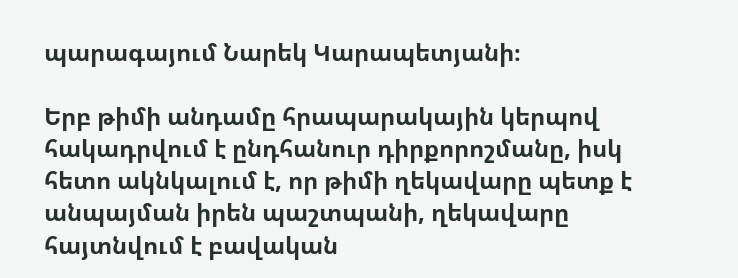պարագայում Նարեկ Կարապետյանի։

Երբ թիմի անդամը հրապարակային կերպով հակադրվում է ընդհանուր դիրքորոշմանը, իսկ հետո ակնկալում է, որ թիմի ղեկավարը պետք է անպայման իրեն պաշտպանի, ղեկավարը հայտնվում է բավական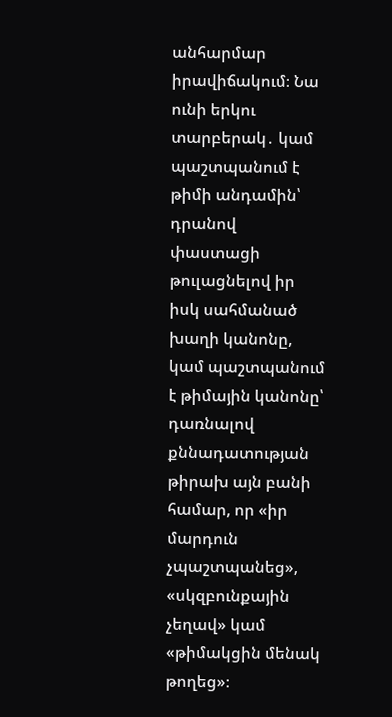անհարմար իրավիճակում։ Նա ունի երկու տարբերակ․ կամ պաշտպանում է թիմի անդամին՝ դրանով փաստացի թուլացնելով իր իսկ սահմանած խաղի կանոնը, կամ պաշտպանում է թիմային կանոնը՝ դառնալով քննադատության թիրախ այն բանի համար, որ «իր մարդուն չպաշտպանեց», «սկզբունքային չեղավ» կամ «թիմակցին մենակ թողեց»։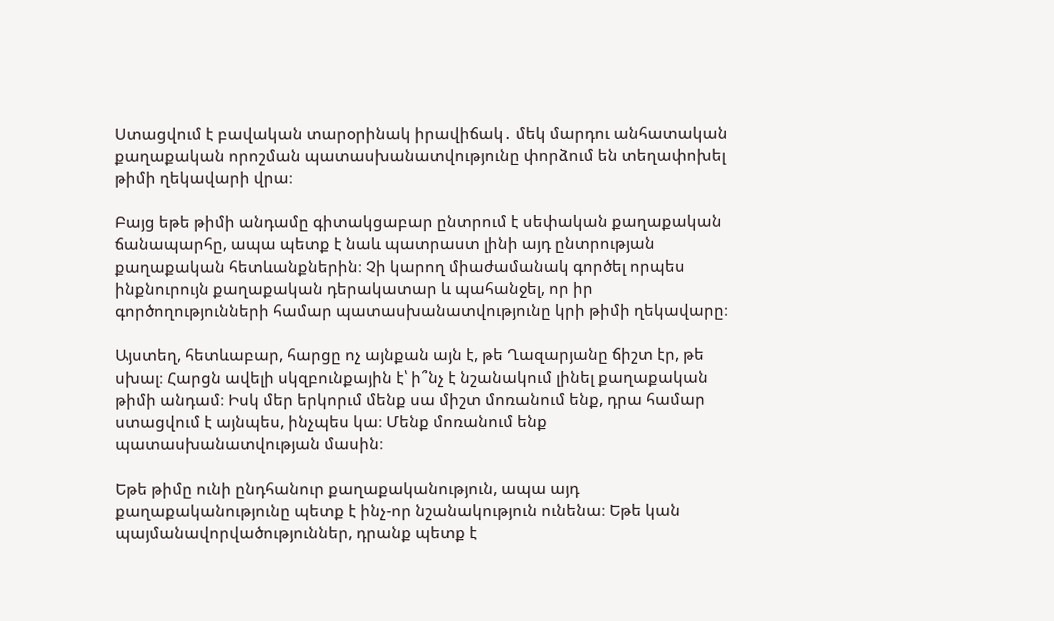Ստացվում է բավական տարօրինակ իրավիճակ․ մեկ մարդու անհատական քաղաքական որոշման պատասխանատվությունը փորձում են տեղափոխել թիմի ղեկավարի վրա։

Բայց եթե թիմի անդամը գիտակցաբար ընտրում է սեփական քաղաքական ճանապարհը, ապա պետք է նաև պատրաստ լինի այդ ընտրության քաղաքական հետևանքներին։ Չի կարող միաժամանակ գործել որպես ինքնուրույն քաղաքական դերակատար և պահանջել, որ իր գործողությունների համար պատասխանատվությունը կրի թիմի ղեկավարը։

Այստեղ, հետևաբար, հարցը ոչ այնքան այն է, թե Ղազարյանը ճիշտ էր, թե սխալ։ Հարցն ավելի սկզբունքային է՝ ի՞նչ է նշանակում լինել քաղաքական թիմի անդամ։ Իսկ մեր երկորւմ մենք սա միշտ մոռանում ենք, դրա համար ստացվում է այնպես, ինչպես կա։ Մենք մոռանում ենք պատասխանատվության մասին։

Եթե թիմը ունի ընդհանուր քաղաքականություն, ապա այդ քաղաքականությունը պետք է ինչ-որ նշանակություն ունենա։ Եթե կան պայմանավորվածություններ, դրանք պետք է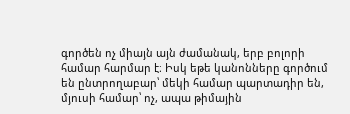գործեն ոչ միայն այն ժամանակ, երբ բոլորի համար հարմար է։ Իսկ եթե կանոնները գործում են ընտրողաբար՝ մեկի համար պարտադիր են, մյուսի համար՝ ոչ, ապա թիմային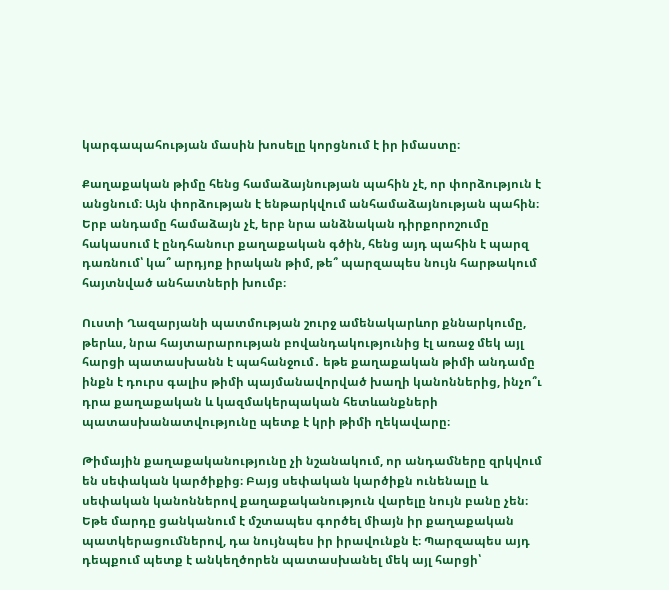կարգապահության մասին խոսելը կորցնում է իր իմաստը։

Քաղաքական թիմը հենց համաձայնության պահին չէ, որ փորձություն է անցնում։ Այն փորձության է ենթարկվում անհամաձայնության պահին։ Երբ անդամը համաձայն չէ, երբ նրա անձնական դիրքորոշումը հակասում է ընդհանուր քաղաքական գծին, հենց այդ պահին է պարզ դառնում՝ կա՞ արդյոք իրական թիմ, թե՞ պարզապես նույն հարթակում հայտնված անհատների խումբ։

Ուստի Ղազարյանի պատմության շուրջ ամենակարևոր քննարկումը, թերևս, նրա հայտարարության բովանդակությունից էլ առաջ մեկ այլ հարցի պատասխանն է պահանջում․ եթե քաղաքական թիմի անդամը ինքն է դուրս գալիս թիմի պայմանավորված խաղի կանոններից, ինչո՞ւ դրա քաղաքական և կազմակերպական հետևանքների պատասխանատվությունը պետք է կրի թիմի ղեկավարը։

Թիմային քաղաքականությունը չի նշանակում, որ անդամները զրկվում են սեփական կարծիքից։ Բայց սեփական կարծիքն ունենալը և սեփական կանոններով քաղաքականություն վարելը նույն բանը չեն։ Եթե մարդը ցանկանում է մշտապես գործել միայն իր քաղաքական պատկերացումներով, դա նույնպես իր իրավունքն է։ Պարզապես այդ դեպքում պետք է անկեղծորեն պատասխանել մեկ այլ հարցի՝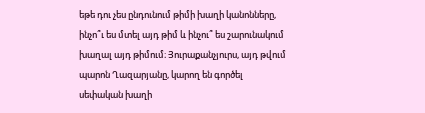եթե դու չես ընդունում թիմի խաղի կանոնները, ինչո՞ւ ես մտել այդ թիմ և ինչու՞ ես շարունակում խաղալ այդ թիմում։ Յուրաքանչյուրս, այդ թվում պարոն Ղազարյանը, կարող են գործել սեփական խաղի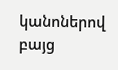կանոներով բայց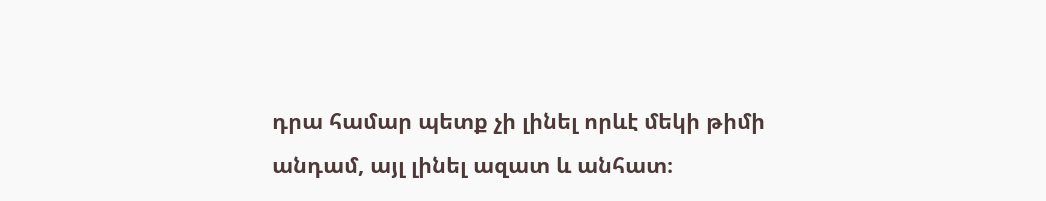դրա համար պետք չի լինել որևէ մեկի թիմի անդամ, այլ լինել ազատ և անհատ։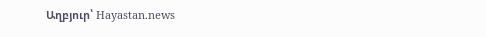Աղբյուր՝ Hayastan.news